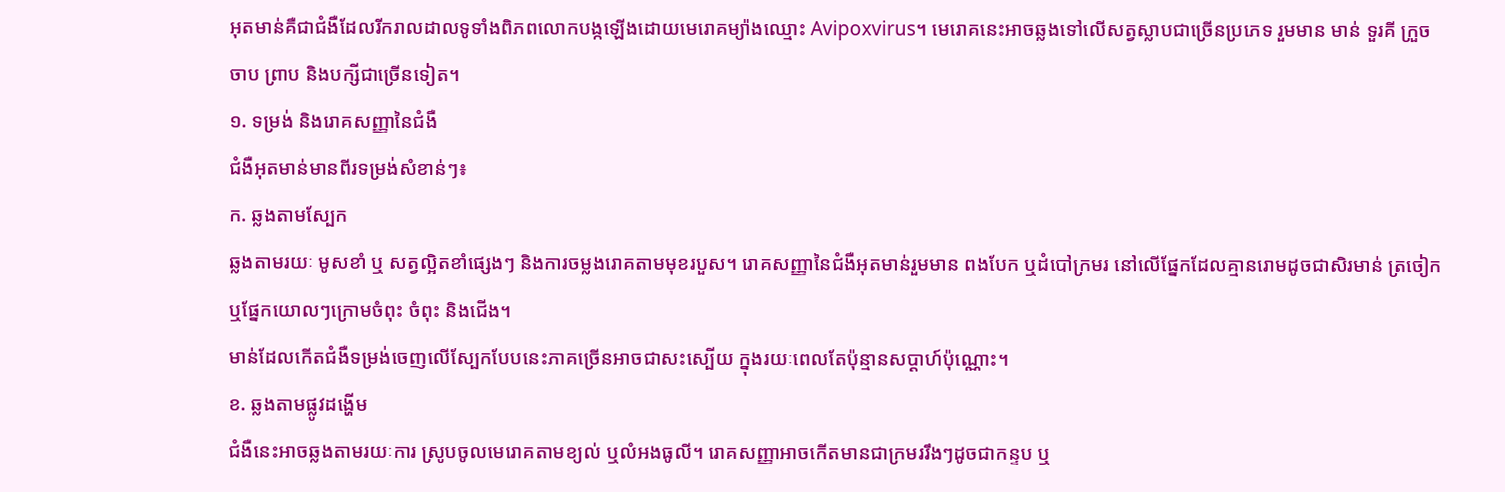អុតមាន់គឺជាជំងឺដែលរីករាលដាលទូទាំងពិភពលោកបង្កឡើងដោយមេរោគម្យ៉ាងឈ្មោះ Avipoxvirus។ មេរោគនេះអាចឆ្លងទៅលើសត្វស្លាបជាច្រើនប្រភេទ រួមមាន មាន់ ទួរគី ក្រួច ចាប ព្រាប និងបក្សីជាច្រើនទៀត។
១. ទម្រង់ និងរោគសញ្ញានៃជំងឺ
ជំងឺអុតមាន់មានពីរទម្រង់សំខាន់ៗ៖
ក. ឆ្លងតាមស្បែក
ឆ្លងតាមរយៈ មូសខាំ ឬ សត្វល្អិតខាំផ្សេងៗ និងការចម្លងរោគតាមមុខរបួស។ រោគសញ្ញានៃជំងឺអុតមាន់រួមមាន ពងបែក ឬដំបៅក្រមរ នៅលើផ្នែកដែលគ្មានរោមដូចជាសិរមាន់ ត្រចៀក ឬផ្នែកយោលៗក្រោមចំពុះ ចំពុះ និងជើង។
មាន់ដែលកើតជំងឺទម្រង់ចេញលើស្បែកបែបនេះភាគច្រើនអាចជាសះស្បើយ ក្នុងរយៈពេលតែប៉ុន្មានសប្ដាហ៍ប៉ុណ្ណោះ។
ខ. ឆ្លងតាមផ្លូវដង្ហើម
ជំងឺនេះអាចឆ្លងតាមរយៈការ ស្រូបចូលមេរោគតាមខ្យល់ ឬលំអងធូលី។ រោគសញ្ញាអាចកើតមានជាក្រមររឹងៗដូចជាកន្ទប ឬ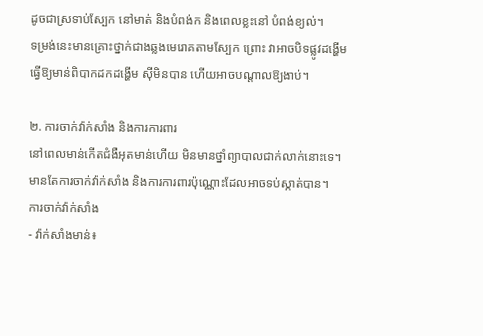ដូចជាស្រទាប់ស្បែក នៅមាត់ និងបំពង់ក និងពេលខ្លះនៅ បំពង់ខ្យល់។
ទម្រង់នេះមានគ្រោះថ្នាក់ជាងឆ្លងមេរោគតាមស្បែក ព្រោះ វាអាចបិទផ្លូវដង្ហើម ធ្វើឱ្យមាន់ពិបាកដកដង្ហើម ស៊ីមិនបាន ហើយអាចបណ្តាលឱ្យងាប់។

២. ការចាក់វ៉ាក់សាំង និងការការពារ
នៅពេលមាន់កើតជំងឺអុតមាន់ហើយ មិនមានថ្នាំព្យាបាលជាក់លាក់នោះទេ។ មានតែការចាក់វ៉ាក់សាំង និងការការពារប៉ុណ្ណោះដែលអាចទប់ស្កាត់បាន។
ការចាក់វ៉ាក់សាំង
- វ៉ាក់សាំងមាន់៖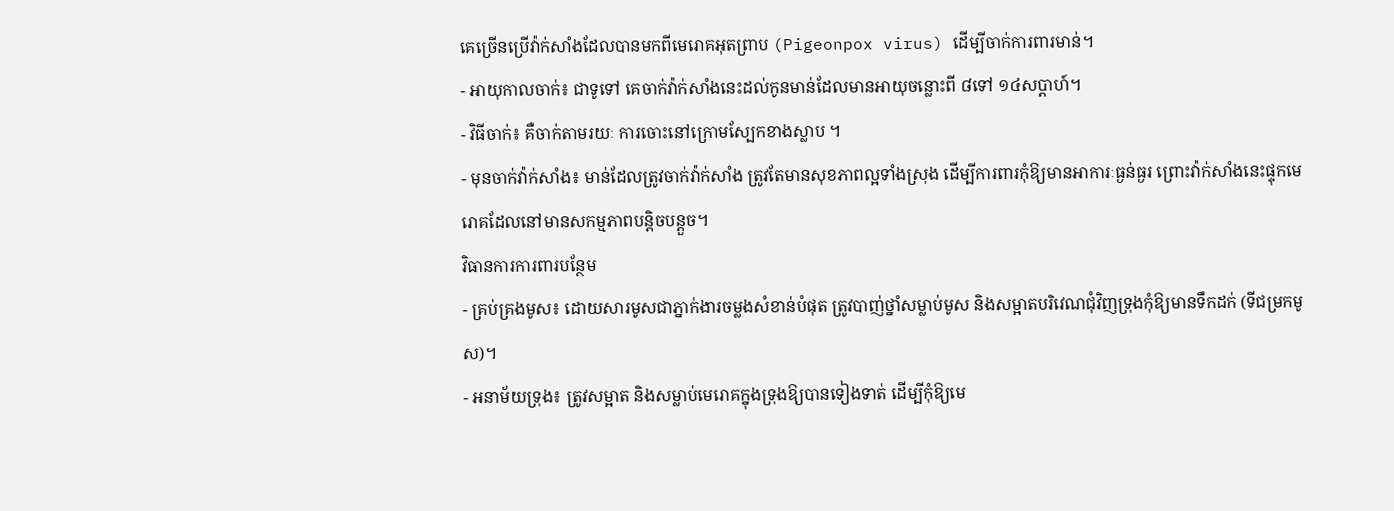គេច្រើនប្រើវ៉ាក់សាំងដែលបានមកពីមេរោគអុតព្រាប (Pigeonpox virus) ដើម្បីចាក់ការពារមាន់។
- អាយុកាលចាក់៖ ជាទូទៅ គេចាក់វ៉ាក់សាំងនេះដល់កូនមាន់ដែលមានអាយុចន្លោះពី ៨ទៅ ១៤សប្ដាហ៍។
- វិធីចាក់៖ គឺចាក់តាមរយៈ ការចោះនៅក្រោមស្បែកខាងស្លាប ។
- មុនចាក់វ៉ាក់សាំង៖ មាន់ដែលត្រូវចាក់វ៉ាក់សាំង ត្រូវតែមានសុខភាពល្អទាំងស្រុង ដើម្បីការពារកុំឱ្យមានអាការៈធ្ងន់ធ្ងរ ព្រោះវ៉ាក់សាំងនេះផ្ទុកមេរោគដែលនៅមានសកម្មភាពបន្តិចបន្តួច។
វិធានការការពារបន្ថែម
- គ្រប់គ្រងមូស៖ ដោយសារមូសជាភ្នាក់ងារចម្លងសំខាន់បំផុត ត្រូវបាញ់ថ្នាំសម្លាប់មូស និងសម្អាតបរិវេណជុំវិញទ្រុងកុំឱ្យមានទឹកដក់ (ទីជម្រកមូស)។
- អនាម័យទ្រុង៖ ត្រូវសម្អាត និងសម្លាប់មេរោគក្នុងទ្រុងឱ្យបានទៀងទាត់ ដើម្បីកុំឱ្យមេ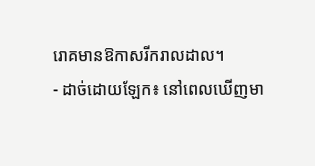រោគមានឱកាសរីករាលដាល។
- ដាច់ដោយឡែក៖ នៅពេលឃើញមា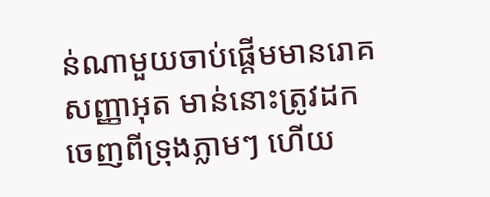ន់ណាមួយចាប់ផ្តើមមានរោគសញ្ញាអុត មាន់នោះត្រូវដកចេញពីទ្រុងភ្លាមៗ ហើយ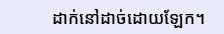ដាក់នៅដាច់ដោយឡែក។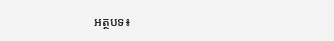អត្ថបទ៖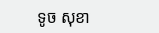ទូច សុខា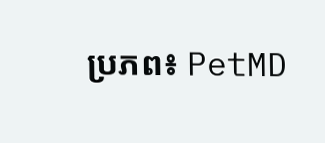ប្រភព៖ PetMD